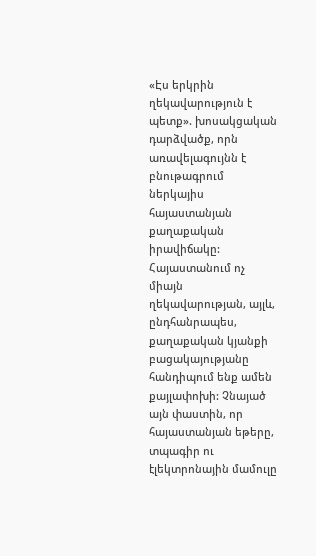«Էս երկրին ղեկավարություն է պետք». խոսակցական դարձվածք, որն առավելագույնն է բնութագրում ներկայիս հայաստանյան քաղաքական իրավիճակը: Հայաստանում ոչ միայն ղեկավարության, այլև, ընդհանրապես, քաղաքական կյանքի բացակայությանը հանդիպում ենք ամեն քայլափոխի: Չնայած այն փաստին, որ հայաստանյան եթերը, տպագիր ու էլեկտրոնային մամուլը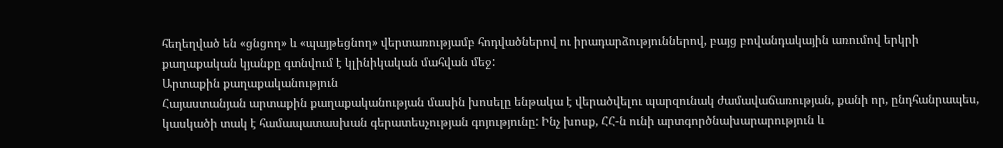հեղեղված են «ցնցող» և «պայթեցնող» վերտառությամբ հոդվածներով ու իրադարձություններով, բայց բովանդակային առումով երկրի քաղաքական կյանքը գտնվում է կլինիկական մահվան մեջ:
Արտաքին քաղաքականություն
Հայաստանյան արտաքին քաղաքականության մասին խոսելը ենթակա է վերածվելու պարզունակ ժամավաճառության, քանի որ, ընդհանրապես, կասկածի տակ է համապատասխան գերատեսչության գոյությունը: Ինչ խոսք, ՀՀ-ն ունի արտգործնախարարություն և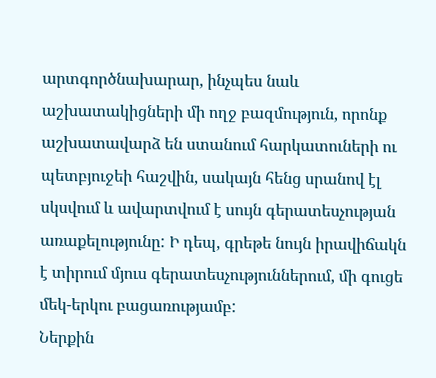արտգործնախարար, ինչպես նաև աշխատակիցների մի ողջ բազմություն, որոնք աշխատավարձ են ստանում հարկատուների ու պետբյուջեի հաշվին, սակայն հենց սրանով էլ սկսվում և ավարտվում է սույն գերատեսչության առաքելությունը: Ի դեպ, գրեթե նույն իրավիճակն է տիրում մյուս գերատեսչություններում, մի գուցե մեկ-երկու բացառությամբ:
Ներքին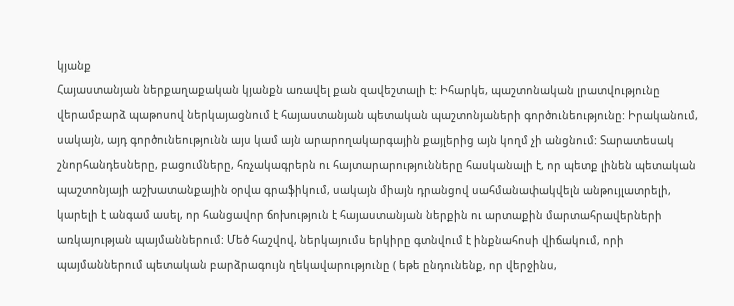կյանք
Հայաստանյան ներքաղաքական կյանքն առավել քան զավեշտալի է: Իհարկե, պաշտոնական լրատվությունը վերամբարձ պաթոսով ներկայացնում է հայաստանյան պետական պաշտոնյաների գործունեությունը: Իրականում, սակայն, այդ գործունեությունն այս կամ այն արարողակարգային քայլերից այն կողմ չի անցնում: Տարատեսակ շնորհանդեսները, բացումները, հռչակագրերն ու հայտարարությունները հասկանալի է, որ պետք լինեն պետական պաշտոնյայի աշխատանքային օրվա գրաֆիկում, սակայն միայն դրանցով սահմանափակվելն անթույլատրելի, կարելի է անգամ ասել, որ հանցավոր ճոխություն է հայաստանյան ներքին ու արտաքին մարտահրավերների առկայության պայմաններում: Մեծ հաշվով, ներկայումս երկիրը գտնվում է ինքնահոսի վիճակում, որի պայմաններում պետական բարձրագույն ղեկավարությունը ( եթե ընդունենք, որ վերջինս,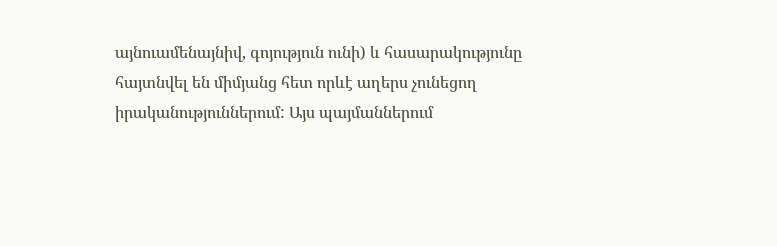այնուամենայնիվ, գոյություն ունի) և հասարակությունը հայտնվել են միմյանց հետ որևէ աղերս չունեցող իրականություններում: Այս պայմաններում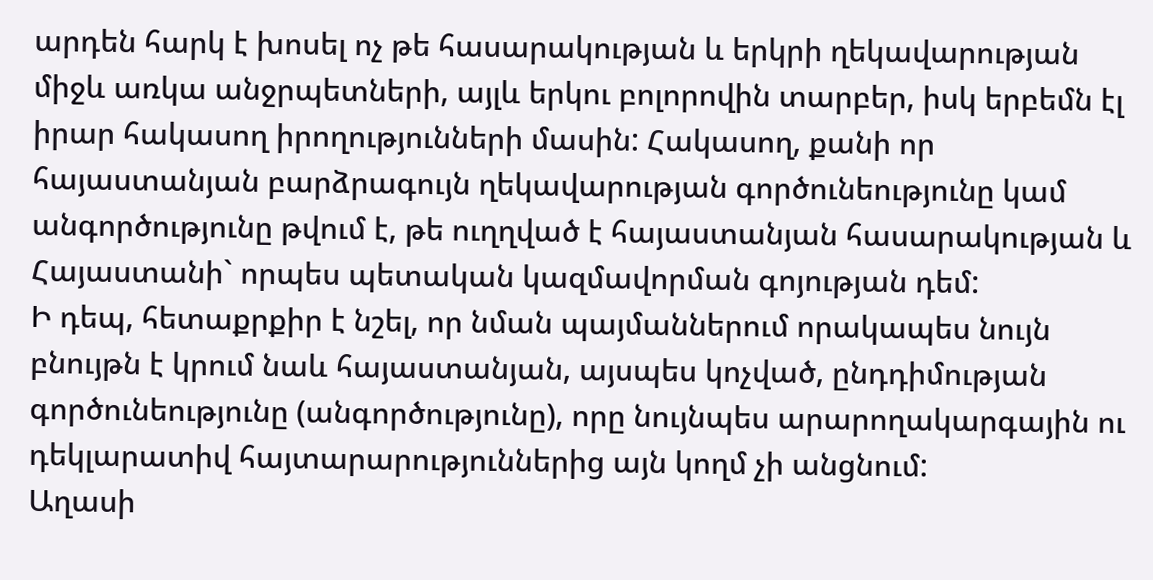արդեն հարկ է խոսել ոչ թե հասարակության և երկրի ղեկավարության միջև առկա անջրպետների, այլև երկու բոլորովին տարբեր, իսկ երբեմն էլ իրար հակասող իրողությունների մասին: Հակասող, քանի որ հայաստանյան բարձրագույն ղեկավարության գործունեությունը կամ անգործությունը թվում է, թե ուղղված է հայաստանյան հասարակության և Հայաստանի` որպես պետական կազմավորման գոյության դեմ:
Ի դեպ, հետաքրքիր է նշել, որ նման պայմաններում որակապես նույն բնույթն է կրում նաև հայաստանյան, այսպես կոչված, ընդդիմության գործունեությունը (անգործությունը), որը նույնպես արարողակարգային ու դեկլարատիվ հայտարարություններից այն կողմ չի անցնում:
Աղասի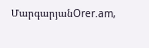ՄարգարյանOrer.am,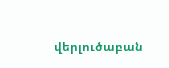վերլուծաբան